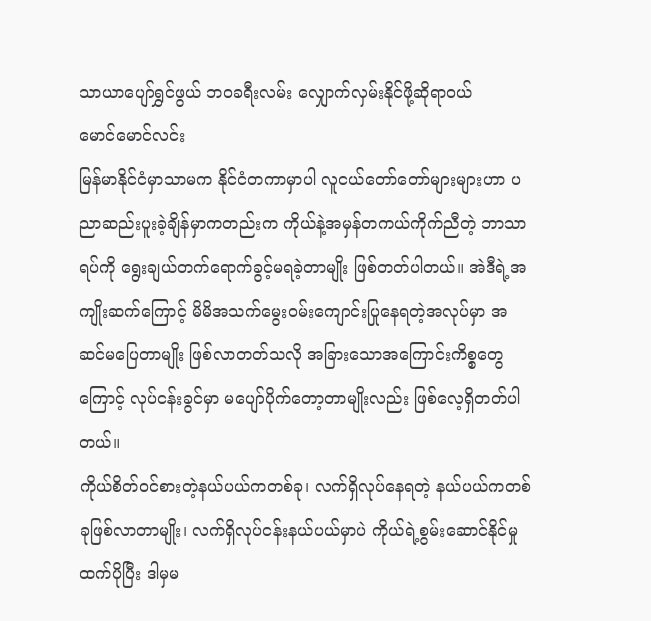သာယာပျော်ရွှင်ဖွယ် ဘဝခရီးလမ်း လျှောက်လှမ်းနိုင်ဖို့ဆိုရာဝယ်
မောင်မောင်လင်း
မြန်မာနိုင်ငံမှာသာမက နိုင်ငံတကာမှာပါ လူငယ်တော်တော်များများဟာ ပညာဆည်းပူးခဲ့ချိန်မှာကတည်းက ကိုယ်နဲ့အမှန်တကယ်ကိုက်ညီတဲ့ ဘာသာရပ်ကို ရွေးချယ်တက်ရောက်ခွင့်မရခဲ့တာမျိုး ဖြစ်တတ်ပါတယ်။ အဲဒီရဲ့အကျိုးဆက်ကြောင့် မိမိအသက်မွေးဝမ်းကျောင်းပြုနေရတဲ့အလုပ်မှာ အဆင်မပြေတာမျိုး ဖြစ်လာတတ်သလို အခြားသောအကြောင်းကိစ္စတွေကြောင့် လုပ်ငန်းခွင်မှာ မပျော်ပိုက်တော့တာမျိုးလည်း ဖြစ်လေ့ရှိတတ်ပါတယ်။
ကိုယ်စိတ်ဝင်စားတဲ့နယ်ပယ်ကတစ်ခု၊ လက်ရှိလုပ်နေရတဲ့ နယ်ပယ်ကတစ်ခုဖြစ်လာတာမျိုး၊ လက်ရှိလုပ်ငန်းနယ်ပယ်မှာပဲ ကိုယ်ရဲ့စွမ်းဆောင်နိုင်မှုထက်ပိုပြီး ဒါမှမ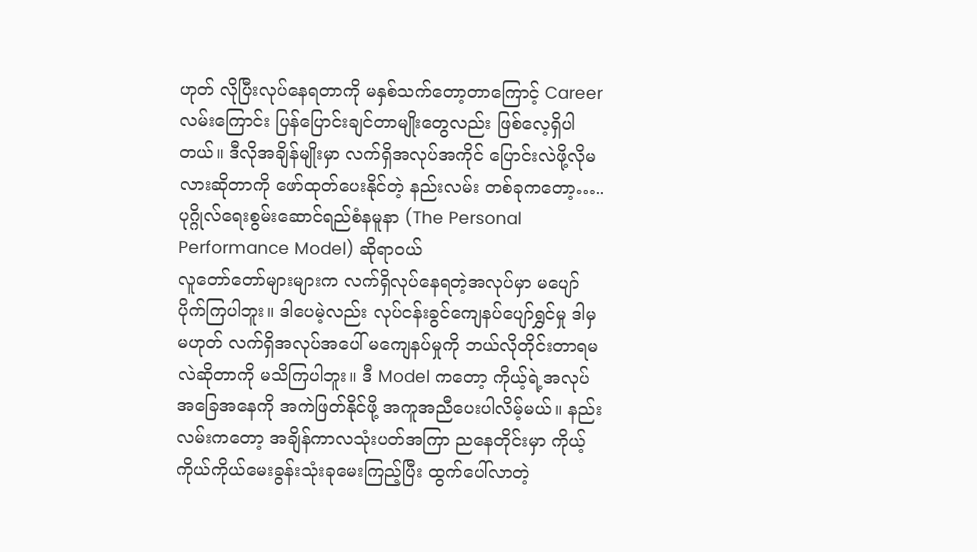ဟုတ် လိုပြီးလုပ်နေရတာကို မနှစ်သက်တော့တာကြောင့် Career လမ်းကြောင်း ပြန်ပြောင်းချင်တာမျိုးတွေလည်း ဖြစ်လေ့ရှိပါတယ်။ ဒီလိုအချိန်မျိုးမှာ လက်ရှိအလုပ်အကိုင် ပြောင်းလဲဖို့လိုမလားဆိုတာကို ဖော်ထုတ်ပေးနိုင်တဲ့ နည်းလမ်း တစ်ခုကတော့…..
ပုဂ္ဂိုလ်ရေးစွမ်းဆောင်ရည်စံနမူနာ (The Personal Performance Model) ဆိုရာဝယ်
လူတော်တော်များများက လက်ရှိလုပ်နေရတဲ့အလုပ်မှာ မပျော်ပိုက်ကြပါဘူး။ ဒါပေမဲ့လည်း လုပ်ငန်းခွင်ကျေနပ်ပျော်ရွှင်မှု ဒါမှမဟုတ် လက်ရှိအလုပ်အပေါ် မကျေနပ်မှုကို ဘယ်လိုတိုင်းတာရမလဲဆိုတာကို မသိကြပါဘူး။ ဒီ Model ကတော့ ကိုယ့်ရဲ့အလုပ်အခြေအနေကို အကဲဖြတ်နိုင်ဖို့ အကူအညီပေးပါလိမ့်မယ်။ နည်းလမ်းကတော့ အချိန်ကာလသုံးပတ်အကြာ ညနေတိုင်းမှာ ကိုယ့်ကိုယ်ကိုယ်မေးခွန်းသုံးခုမေးကြည့်ပြီး ထွက်ပေါ်လာတဲ့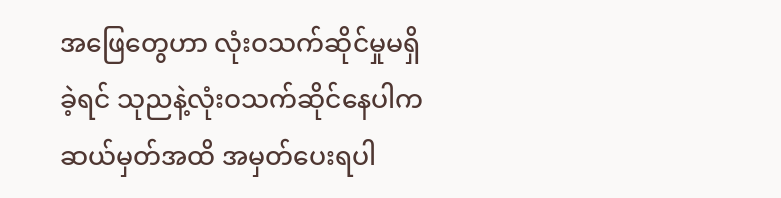အဖြေတွေဟာ လုံးဝသက်ဆိုင်မှုမရှိခဲ့ရင် သုညနဲ့လုံးဝသက်ဆိုင်နေပါက ဆယ်မှတ်အထိ အမှတ်ပေးရပါ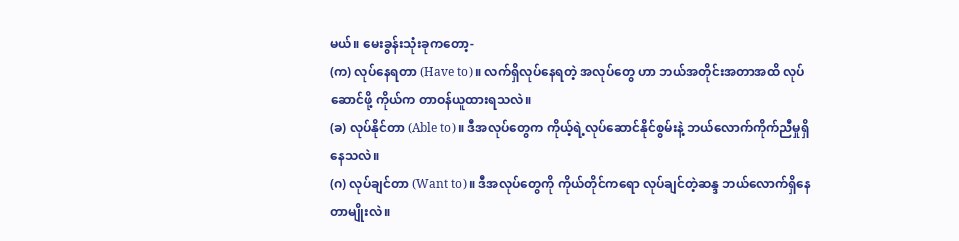မယ်။ မေးခွန်းသုံးခုကတော့-
(က) လုပ်နေရတာ (Have to)။ လက်ရှိလုပ်နေရတဲ့ အလုပ်တွေ ဟာ ဘယ်အတိုင်းအတာအထိ လုပ်ဆောင်ဖို့ ကိုယ်က တာဝန်ယူထားရသလဲ။
(ခ) လုပ်နိုင်တာ (Able to)။ ဒီအလုပ်တွေက ကိုယ့်ရဲ့လုပ်ဆောင်နိုင်စွမ်းနဲ့ ဘယ်လောက်ကိုက်ညီမှုရှိနေသလဲ။
(ဂ) လုပ်ချင်တာ (Want to)။ ဒီအလုပ်တွေကို ကိုယ်တိုင်ကရော လုပ်ချင်တဲ့ဆန္ဒ ဘယ်လောက်ရှိနေတာမျိုးလဲ။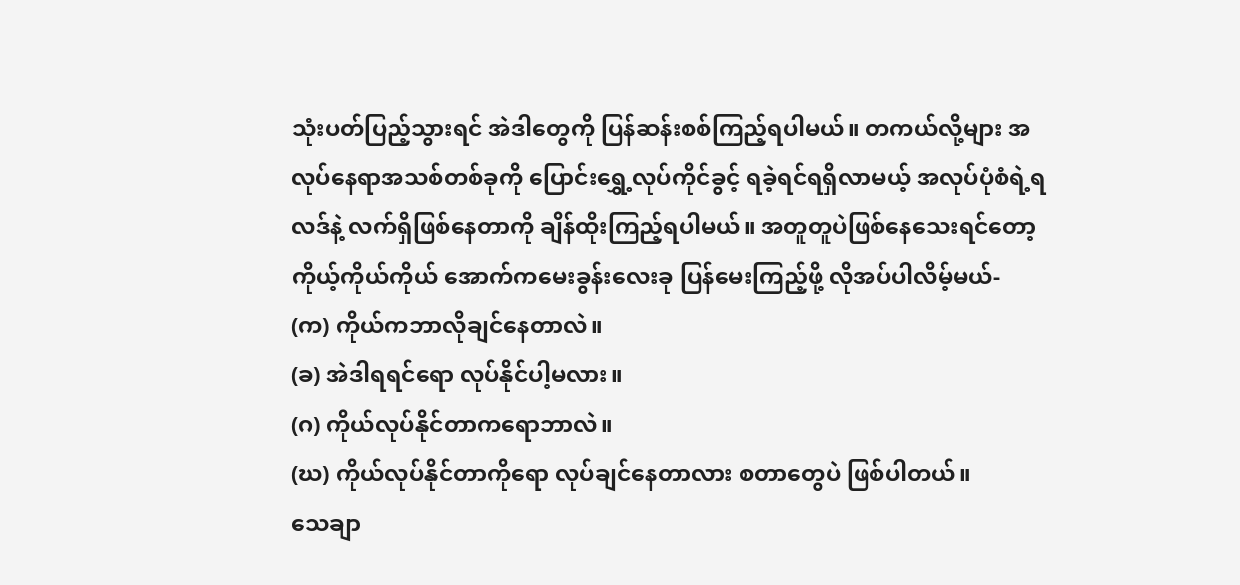သုံးပတ်ပြည့်သွားရင် အဲဒါတွေကို ပြန်ဆန်းစစ်ကြည့်ရပါမယ်။ တကယ်လို့များ အလုပ်နေရာအသစ်တစ်ခုကို ပြောင်းရွှေ့လုပ်ကိုင်ခွင့် ရခဲ့ရင်ရရှိလာမယ့် အလုပ်ပုံစံရဲ့ရလဒ်နဲ့ လက်ရှိဖြစ်နေတာကို ချိန်ထိုးကြည့်ရပါမယ်။ အတူတူပဲဖြစ်နေသေးရင်တော့ ကိုယ့်ကိုယ်ကိုယ် အောက်ကမေးခွန်းလေးခု ပြန်မေးကြည့်ဖို့ လိုအပ်ပါလိမ့်မယ်-
(က) ကိုယ်ကဘာလိုချင်နေတာလဲ။
(ခ) အဲဒါရရင်ရော လုပ်နိုင်ပါ့မလား။
(ဂ) ကိုယ်လုပ်နိုင်တာကရောဘာလဲ။
(ဃ) ကိုယ်လုပ်နိုင်တာကိုရော လုပ်ချင်နေတာလား စတာတွေပဲ ဖြစ်ပါတယ်။
သေချာ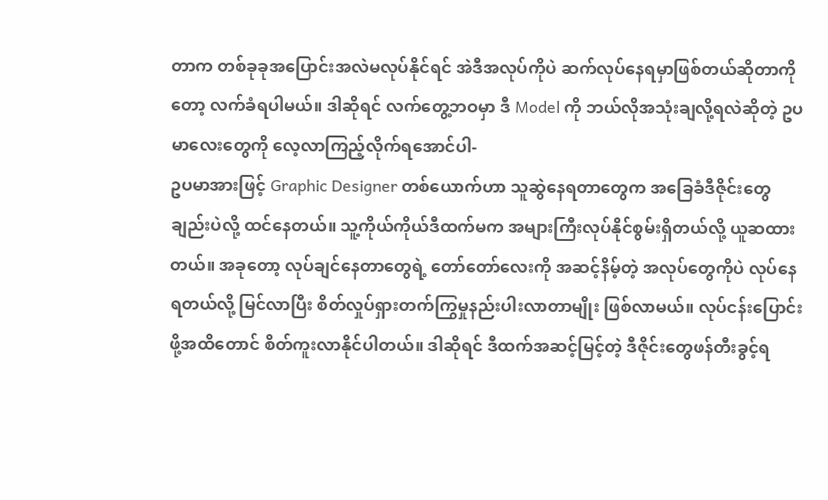တာက တစ်ခုခုအပြောင်းအလဲမလုပ်နိုင်ရင် အဲဒီအလုပ်ကိုပဲ ဆက်လုပ်နေရမှာဖြစ်တယ်ဆိုတာကိုတော့ လက်ခံရပါမယ်။ ဒါဆိုရင် လက်တွေ့ဘဝမှာ ဒီ Model ကို ဘယ်လိုအသုံးချလို့ရလဲဆိုတဲ့ ဥပမာလေးတွေကို လေ့လာကြည့်လိုက်ရအောင်ပါ-
ဥပမာအားဖြင့် Graphic Designer တစ်ယောက်ဟာ သူဆွဲနေရတာတွေက အခြေခံဒီဇိုင်းတွေချည်းပဲလို့ ထင်နေတယ်။ သူ့ကိုယ်ကိုယ်ဒီထက်မက အများကြီးလုပ်နိုင်စွမ်းရှိတယ်လို့ ယူဆထားတယ်။ အခုတော့ လုပ်ချင်နေတာတွေရဲ့ တော်တော်လေးကို အဆင့်နိမ့်တဲ့ အလုပ်တွေကိုပဲ လုပ်နေရတယ်လို့ မြင်လာပြီး စိတ်လှုပ်ရှားတက်ကြွမှုနည်းပါးလာတာမျိုး ဖြစ်လာမယ်။ လုပ်ငန်းပြောင်းဖို့အထိတောင် စိတ်ကူးလာနိုင်ပါတယ်။ ဒါဆိုရင် ဒီထက်အဆင့်မြင့်တဲ့ ဒီဇိုင်းတွေဖန်တီးခွင့်ရ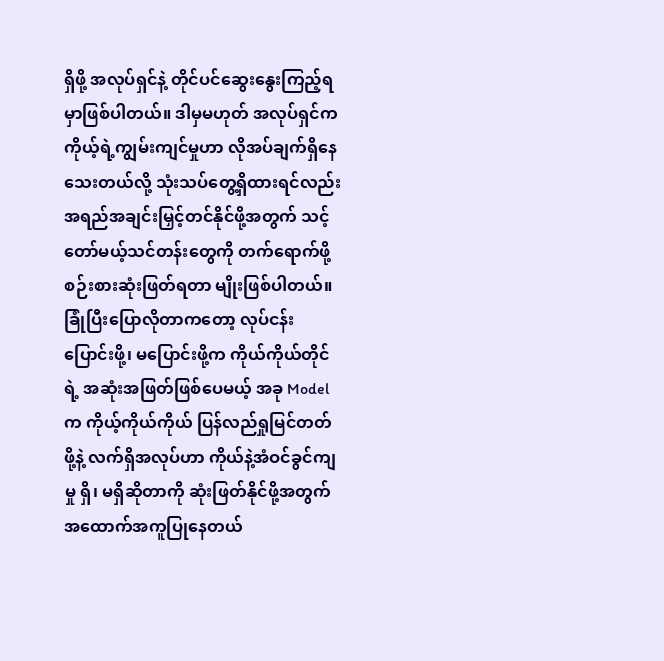ရှိဖို့ အလုပ်ရှင်နဲ့ တိုင်ပင်ဆွေးနွေးကြည့်ရမှာဖြစ်ပါတယ်။ ဒါမှမဟုတ် အလုပ်ရှင်က ကိုယ့်ရဲ့ကျွမ်းကျင်မှုဟာ လိုအပ်ချက်ရှိနေသေးတယ်လို့ သုံးသပ်တွေ့ရှိထားရင်လည်း အရည်အချင်းမြှင့်တင်နိုင်ဖို့အတွက် သင့်တော်မယ့်သင်တန်းတွေကို တက်ရောက်ဖို့ စဉ်းစားဆုံးဖြတ်ရတာ မျိုးဖြစ်ပါတယ်။
ခြုံပြီးပြောလိုတာကတော့ လုပ်ငန်းပြောင်းဖို့၊ မပြောင်းဖို့က ကိုယ်ကိုယ်တိုင်ရဲ့ အဆုံးအဖြတ်ဖြစ်ပေမယ့် အခု Model က ကိုယ့်ကိုယ်ကိုယ် ပြန်လည်ရှုမြင်တတ်ဖို့နဲ့ လက်ရှိအလုပ်ဟာ ကိုယ်နဲ့အံဝင်ခွင်ကျမှု ရှိ၊ မရှိဆိုတာကို ဆုံးဖြတ်နိုင်ဖို့အတွက် အထောက်အကူပြုနေတယ်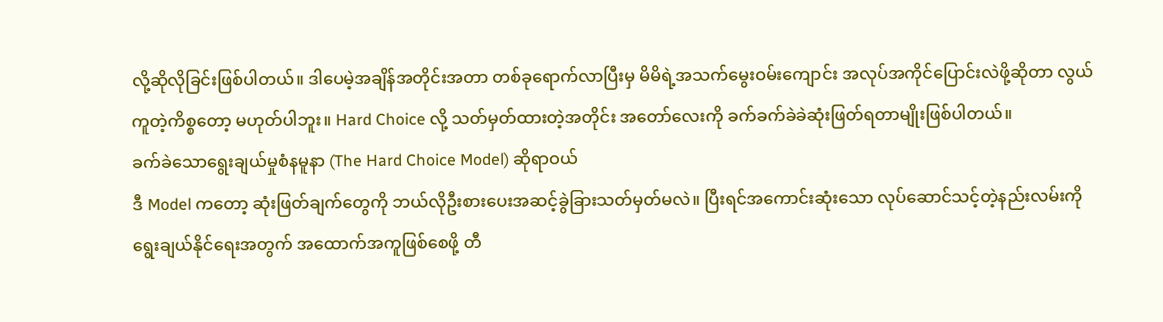လို့ဆိုလိုခြင်းဖြစ်ပါတယ်။ ဒါပေမဲ့အချိန်အတိုင်းအတာ တစ်ခုရောက်လာပြီးမှ မိမိရဲ့အသက်မွေးဝမ်းကျောင်း အလုပ်အကိုင်ပြောင်းလဲဖို့ဆိုတာ လွယ်ကူတဲ့ကိစ္စတော့ မဟုတ်ပါဘူး။ Hard Choice လို့ သတ်မှတ်ထားတဲ့အတိုင်း အတော်လေးကို ခက်ခက်ခဲခဲဆုံးဖြတ်ရတာမျိုးဖြစ်ပါတယ်။
ခက်ခဲသောရွေးချယ်မှုစံနမူနာ (The Hard Choice Model) ဆိုရာဝယ်
ဒီ Model ကတော့ ဆုံးဖြတ်ချက်တွေကို ဘယ်လိုဦးစားပေးအဆင့်ခွဲခြားသတ်မှတ်မလဲ။ ပြီးရင်အကောင်းဆုံးသော လုပ်ဆောင်သင့်တဲ့နည်းလမ်းကို ရွေးချယ်နိုင်ရေးအတွက် အထောက်အကူဖြစ်စေဖို့ တီ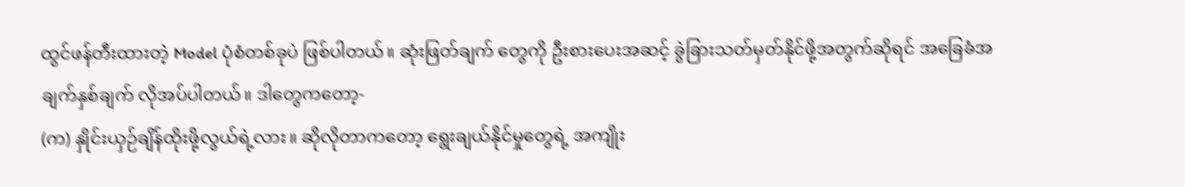ထွင်ဖန်တီးထားတဲ့ Model ပုံစံတစ်ခုပဲ ဖြစ်ပါတယ်။ ဆုံးဖြတ်ချက် တွေကို ဦးစားပေးအဆင့် ခွဲခြားသတ်မှတ်နိုင်ဖို့အတွက်ဆိုရင် အခြေခံအချက်နှစ်ချက် လိုအပ်ပါတယ်။ ဒါတွေကတော့-
(က) နှိုင်းယှဉ်ချိန်ထိုးဖို့လွယ်ရဲ့လား။ ဆိုလိုတာကတော့ ရွေးချယ်နိုင်မှုတွေရဲ့ အကျိုး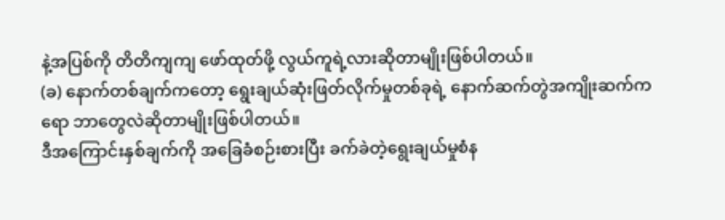နဲ့အပြစ်ကို တိတိကျကျ ဖော်ထုတ်ဖို့ လွယ်ကူရဲ့လားဆိုတာမျိုးဖြစ်ပါတယ်။
(ခ) နောက်တစ်ချက်ကတော့ ရွေးချယ်ဆုံးဖြတ်လိုက်မှုတစ်ခုရဲ့ နောက်ဆက်တွဲအကျိုးဆက်ကရော ဘာတွေလဲဆိုတာမျိုးဖြစ်ပါတယ်။
ဒီအကြောင်းနှစ်ချက်ကို အခြေခံစဉ်းစားပြီး ခက်ခဲတဲ့ရွေးချယ်မှုစံန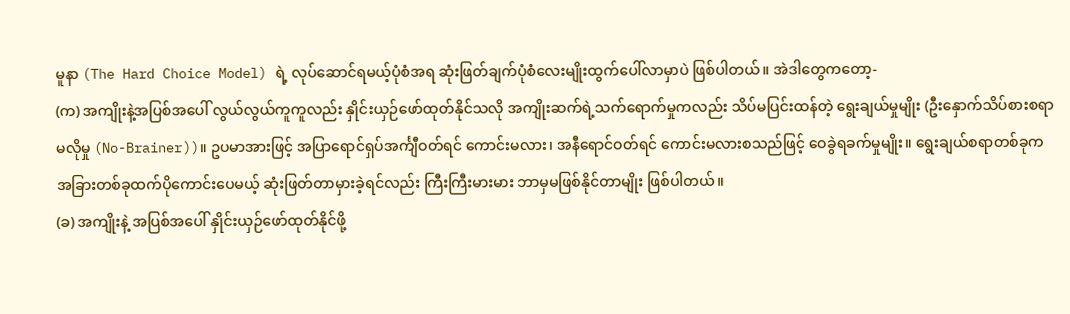မူနာ (The Hard Choice Model) ရဲ့ လုပ်ဆောင်ရမယ့်ပုံစံအရ ဆုံးဖြတ်ချက်ပုံစံလေးမျိုးထွက်ပေါ်လာမှာပဲ ဖြစ်ပါတယ်။ အဲဒါတွေကတော့-
(က) အကျိုးနဲ့အပြစ်အပေါ် လွယ်လွယ်ကူကူလည်း နှိုင်းယှဉ်ဖော်ထုတ်နိုင်သလို အကျိုးဆက်ရဲ့သက်ရောက်မှုကလည်း သိပ်မပြင်းထန်တဲ့ ရွေးချယ်မှုမျိုး (ဦးနှောက်သိပ်စားစရာ မလိုမှု (No-Brainer))။ ဥပမာအားဖြင့် အပြာရောင်ရှပ်အင်္ကျီဝတ်ရင် ကောင်းမလား၊ အနီရောင်ဝတ်ရင် ကောင်းမလားစသည်ဖြင့် ဝေခွဲရခက်မှုမျိုး။ ရွေးချယ်စရာတစ်ခုက အခြားတစ်ခုထက်ပိုကောင်းပေမယ့် ဆုံးဖြတ်တာမှားခဲ့ရင်လည်း ကြီးကြီးမားမား ဘာမှမဖြစ်နိုင်တာမျိုး ဖြစ်ပါတယ်။
(ခ) အကျိုးနဲ့ အပြစ်အပေါ် နှိုင်းယှဉ်ဖော်ထုတ်နိုင်ဖို့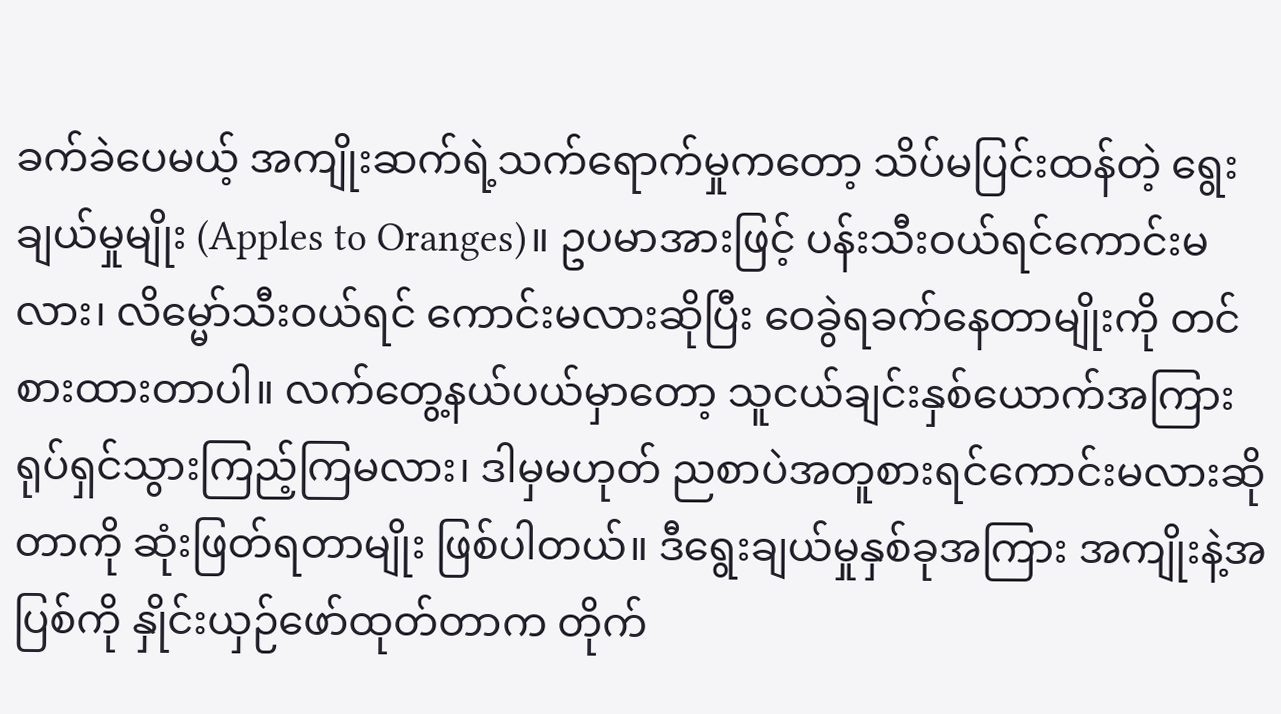ခက်ခဲပေမယ့် အကျိုးဆက်ရဲ့သက်ရောက်မှုကတော့ သိပ်မပြင်းထန်တဲ့ ရွေးချယ်မှုမျိုး (Apples to Oranges)။ ဥပမာအားဖြင့် ပန်းသီးဝယ်ရင်ကောင်းမလား၊ လိမ္မော်သီးဝယ်ရင် ကောင်းမလားဆိုပြီး ဝေခွဲရခက်နေတာမျိုးကို တင်စားထားတာပါ။ လက်တွေ့နယ်ပယ်မှာတော့ သူငယ်ချင်းနှစ်ယောက်အကြား ရုပ်ရှင်သွားကြည့်ကြမလား၊ ဒါမှမဟုတ် ညစာပဲအတူစားရင်ကောင်းမလားဆိုတာကို ဆုံးဖြတ်ရတာမျိုး ဖြစ်ပါတယ်။ ဒီရွေးချယ်မှုနှစ်ခုအကြား အကျိုးနဲ့အပြစ်ကို နှိုင်းယှဉ်ဖော်ထုတ်တာက တိုက်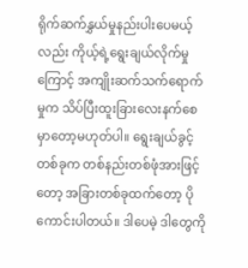ရိုက်ဆက်နွှယ်မှုနည်းပါးပေမယ့်လည်း ကိုယ့်ရဲ့ရွေးချယ်လိုက်မှုကြောင့် အကျိုးဆက်သက်ရောက်မှုက သိပ်ပြီးထူးခြားလေးနက်စေမှာတော့မဟုတ်ပါ။ ရွေးချယ်ခွင့်တစ်ခုက တစ်နည်းတစ်ဖုံအားဖြင့်တော့ အခြားတစ်ခုထက်တော့ ပိုကောင်းပါတယ်။ ဒါပေမဲ့ ဒါတွေကို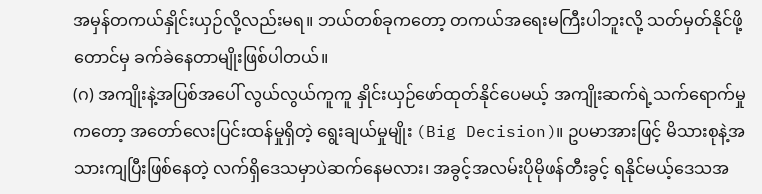အမှန်တကယ်နှိုင်းယှဉ်လို့လည်းမရ။ ဘယ်တစ်ခုကတော့ တကယ်အရေးမကြီးပါဘူးလို့ သတ်မှတ်နိုင်ဖို့တောင်မှ ခက်ခဲနေတာမျိုးဖြစ်ပါတယ်။
(ဂ) အကျိုးနဲ့အပြစ်အပေါ် လွယ်လွယ်ကူကူ နှိုင်းယှဉ်ဖော်ထုတ်နိုင်ပေမယ့် အကျိုးဆက်ရဲ့သက်ရောက်မှုကတော့ အတော်လေးပြင်းထန်မှုရှိတဲ့ ရွေးချယ်မှုမျိုး (Big Decision)။ ဥပမာအားဖြင့် မိသားစုနဲ့အသားကျပြီးဖြစ်နေတဲ့ လက်ရှိဒေသမှာပဲဆက်နေမလား၊ အခွင့်အလမ်းပိုမိုဖန်တီးခွင့် ရနိုင်မယ့်ဒေသအ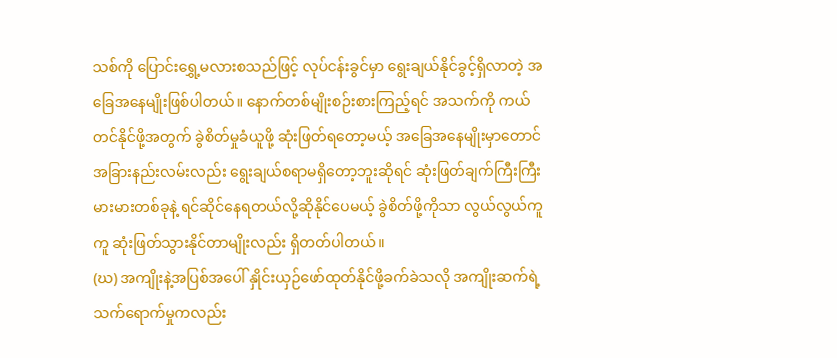သစ်ကို ပြောင်းရွှေ့မလားစသည်ဖြင့် လုပ်ငန်းခွင်မှာ ရွေးချယ်နိုင်ခွင့်ရှိလာတဲ့ အခြေအနေမျိုးဖြစ်ပါတယ်။ နောက်တစ်မျိုးစဉ်းစားကြည့်ရင် အသက်ကို ကယ်တင်နိုင်ဖို့အတွက် ခွဲစိတ်မှုခံယူဖို့ ဆုံးဖြတ်ရတော့မယ့် အခြေအနေမျိုးမှာတောင် အခြားနည်းလမ်းလည်း ရွေးချယ်စရာမရှိတော့ဘူးဆိုရင် ဆုံးဖြတ်ချက်ကြီးကြီးမားမားတစ်ခုနဲ့ ရင်ဆိုင်နေရတယ်လို့ဆိုနိုင်ပေမယ့် ခွဲစိတ်ဖို့ကိုသာ လွယ်လွယ်ကူကူ ဆုံးဖြတ်သွားနိုင်တာမျိုးလည်း ရှိတတ်ပါတယ်။
(ဃ) အကျိုးနဲ့အပြစ်အပေါ် နှိုင်းယှဉ်ဖော်ထုတ်နိုင်ဖို့ခက်ခဲသလို အကျိုးဆက်ရဲ့ သက်ရောက်မှုကလည်း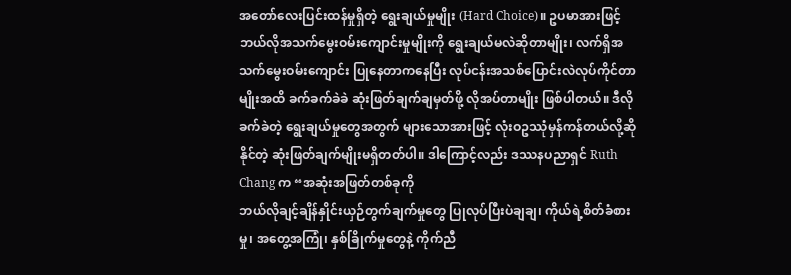အတော်လေးပြင်းထန်မှုရှိတဲ့ ရွေးချယ်မှုမျိုး (Hard Choice)။ ဥပမာအားဖြင့် ဘယ်လိုအသက်မွေးဝမ်းကျောင်းမှုမျိုးကို ရွေးချယ်မလဲဆိုတာမျိုး၊ လက်ရှိအသက်မွေးဝမ်းကျောင်း ပြုနေတာကနေပြီး လုပ်ငန်းအသစ်ပြောင်းလဲလုပ်ကိုင်တာမျိုးအထိ ခက်ခက်ခဲခဲ ဆုံးဖြတ်ချက်ချမှတ်ဖို့ လိုအပ်တာမျိုး ဖြစ်ပါတယ်။ ဒီလိုခက်ခဲတဲ့ ရွေးချယ်မှုတွေအတွက် များသောအားဖြင့် လုံးဝဥဿုံမှန်ကန်တယ်လို့ဆိုနိုင်တဲ့ ဆုံးဖြတ်ချက်မျိုးမရှိတတ်ပါ။ ဒါကြောင့်လည်း ဒဿနပညာရှင် Ruth Chang က “အဆုံးအဖြတ်တစ်ခုကို
ဘယ်လိုချင့်ချိန်နှိုင်းယှဉ်တွက်ချက်မှုတွေ ပြုလုပ်ပြီးပဲချချ၊ ကိုယ်ရဲ့စိတ်ခံစားမှု၊ အတွေ့အကြုံ၊ နှစ်ခြိုက်မှုတွေနဲ့ ကိုက်ညီ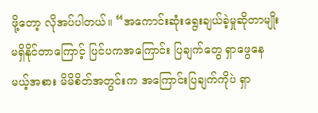ဖို့တော့ လိုအပ်ပါတယ်။ “အကောင်းဆုံးရွေးချယ်ခဲ့မှုဆိုတာမျိုး မရှိနိုင်တာကြောင့် ပြင်ပကအကြောင်း ပြချက်တွေ ရှာဖွေနေမယ့်အစား မိမိစိတ်အတွင်းက အကြောင်းပြချက်ကိုပဲ ရှာ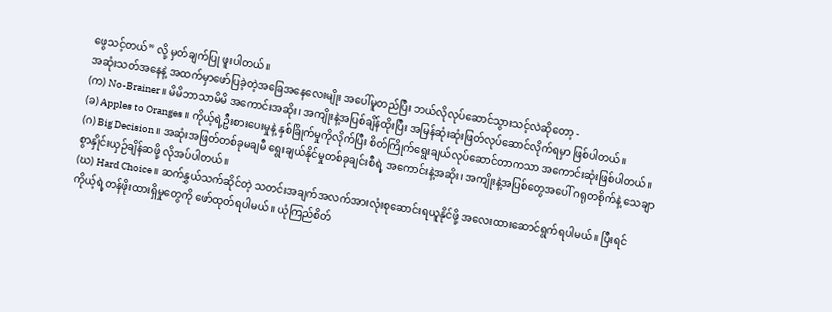ဖွေသင့်တယ်” လို့ မှတ်ချက်ပြု ဖူးပါတယ်။
အဆုံးသတ်အနေနဲ့ အထက်မှာဖော်ပြခဲ့တဲ့အခြေအနေလေးမျိုး အပေါ်မူတည်ပြီး ဘယ်လိုလုပ်ဆောင်သွားသင့်လဲဆိုတော့ -
(က) No-Brainer ။ မိမိဘာသာမိမိ အကောင်းအဆိုး၊ အကျိုးနဲ့အပြစ်ချိန်ထိုးပြီး အမြန်ဆုံးဆုံးဖြတ်လုပ်ဆောင်လိုက်ရမှာ ဖြစ်ပါတယ်။
(ခ) Apples to Oranges ။ ကိုယ့်ရဲ့ဦးစားပေးမှုနဲ့ နှစ်ခြိုက်မှုကိုလိုက်ပြီး စိတ်ကြိုက်ရွေးချယ်လုပ်ဆောင်တာကသာ အကောင်းဆုံးဖြစ်ပါတယ်။
(ဂ) Big Decision ။ အဆုံးအဖြတ်တစ်ခုမချမီ ရွေးချယ်နိုင်မှုတစ်ခုချင်းစီရဲ့ အကောင်းနဲ့အဆိုး၊ အကျိုးနဲ့အပြစ်တွေအပေါ် ဂရုတစိုက်နဲ့ သေချာစွာနှိုင်းယှဉ်ချိန်ဆဖို့ လိုအပ်ပါတယ်။
(ဃ) Hard Choice ။ ဆက်နွှယ်သက်ဆိုင်တဲ့ သတင်းအချက်အလက်အားလုံးစုဆောင်းရယူနိုင်ဖို့ အလေးထားဆောင်ရွက်ရပါမယ်။ ပြီးရင် ကိုယ့်ရဲ့တန်ဖိုးထားရှိမှုတွေကို ဖော်ထုတ်ရပါမယ်။ ယုံကြည်စိတ်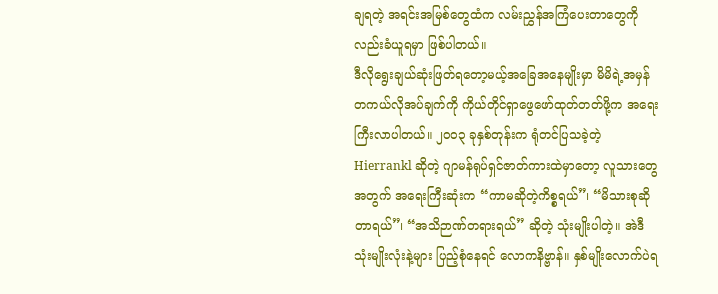ချရတဲ့ အရင်းအမြစ်တွေထံက လမ်းညွှန်အကြံပေးတာတွေကိုလည်းခံယူရမှာ ဖြစ်ပါတယ်။
ဒီလိုရွေးချယ်ဆုံးဖြတ်ရတော့မယ့်အခြေအနေမျိုးမှာ မိမိရဲ့အမှန်တကယ်လိုအပ်ချက်ကို ကိုယ်တိုင်ရှာဖွေဖော်ထုတ်တတ်ဖို့က အရေးကြီးလာပါတယ်။ ၂၀၀၃ ခုနှစ်တုန်းက ရုံတင်ပြသခဲ့တဲ့ Hierrankl ဆိုတဲ့ ဂျာမန်ရုပ်ရှင်ဇာတ်ကားထဲမှာတော့ လူသားတွေအတွက် အရေးကြီးဆုံးက “ကာမဆိုတဲ့ကိစ္စရယ်”၊ “မိသားစုဆိုတာရယ်”၊ “အသိဉာဏ်တရားရယ်” ဆိုတဲ့ သုံးမျိုးပါတဲ့။ အဲဒီသုံးမျိုးလုံးနဲ့များ ပြည့်စုံနေရင် လောကနိဗ္ဗာန်။ နှစ်မျိုးလောက်ပဲရ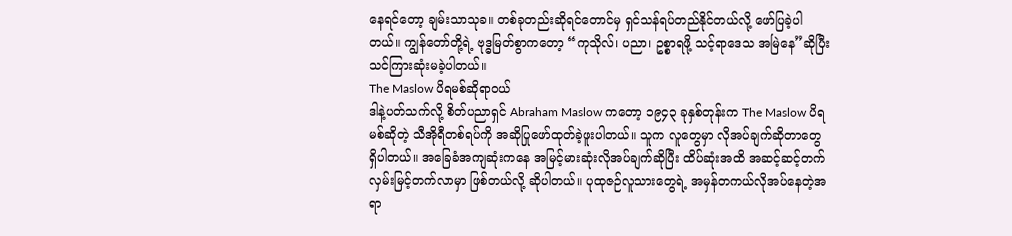နေရင်တော့ ချမ်းသာသုခ။ တစ်ခုတည်းဆိုရင်တောင်မှ ရှင်သန်ရပ်တည်နိုင်တယ်လို့ ဖော်ပြခဲ့ပါတယ်။ ကျွန်တော်တို့ရဲ့ ဗုဒ္ဓမြတ်စွာကတော့ “ကုသိုလ်၊ ပညာ၊ ဥစ္စာရဖို့ သင့်ရာဒေသ အမြဲနေ”ဆိုပြီး သင်ကြားဆုံးမခဲ့ပါတယ်။
The Maslow ပိရမစ်ဆိုရာဝယ်
ဒါနဲ့ပတ်သက်လို့ စိတ်ပညာရှင် Abraham Maslow ကတော့ ၁၉၄၃ ခုနှစ်တုန်းက The Maslow ပိရမစ်ဆိုတဲ့ သီအိုရီတစ်ရပ်ကို အဆိုပြုဖော်ထုတ်ခဲ့ဖူးပါတယ်။ သူက လူတွေမှာ လိုအပ်ချက်ဆိုတာတွေ ရှိပါတယ်။ အခြေခံအကျဆုံးကနေ အမြင့်မားဆုံးလိုအပ်ချက်ဆိုပြီး ထိပ်ဆုံးအထိ အဆင့်ဆင့်တက်လှမ်းမြင့်တက်လာမှာ ဖြစ်တယ်လို့ ဆိုပါတယ်။ ပုထုဇဉ်လူသားတွေရဲ့ အမှန်တကယ်လိုအပ်နေတဲ့အရာ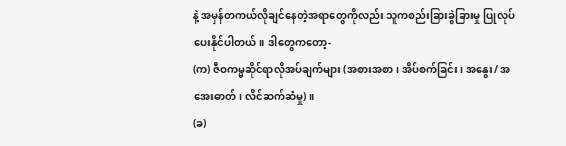နဲ့ အမှန်တကယ်လိုချင်နေတဲ့အရာတွေကိုလည်း သူကစည်းခြားခွဲခြားမှု ပြုလုပ်ပေးနိုင်ပါတယ်။ ဒါတွေကတော့-
(က) ဇီဝကမ္မဆိုင်ရာလိုအပ်ချက်များ (အစားအစာ၊ အိပ်စက်ခြင်း၊ အနွေး/ အအေးဓာတ်၊ လိင်ဆက်ဆံမှု)။
(ခ)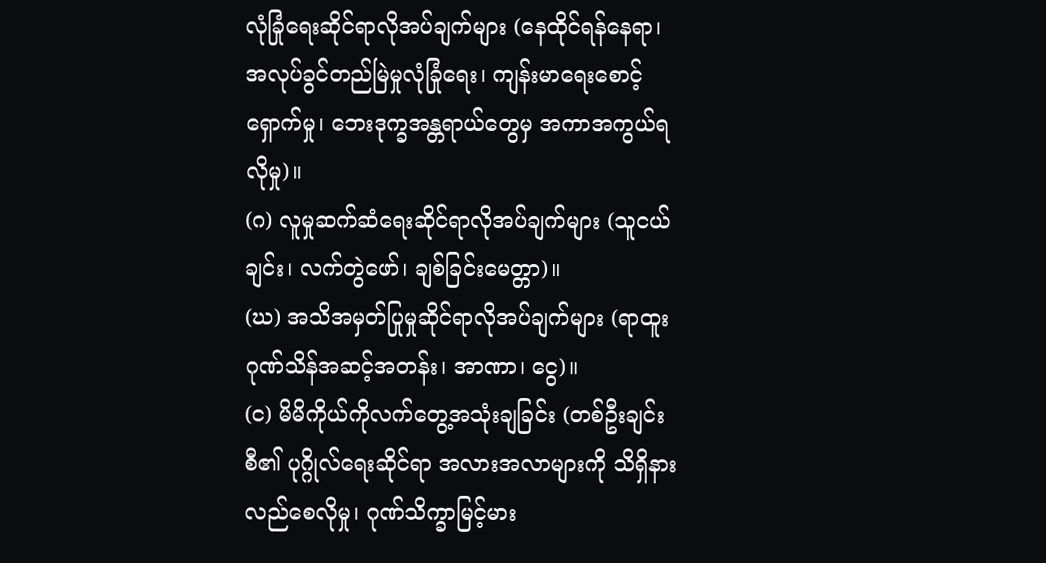လုံခြုံရေးဆိုင်ရာလိုအပ်ချက်များ (နေထိုင်ရန်နေရာ၊ အလုပ်ခွင်တည်မြဲမှုလုံခြုံရေး၊ ကျန်းမာရေးစောင့်ရှောက်မှု၊ ဘေးဒုက္ခအန္တရာယ်တွေမှ အကာအကွယ်ရလိုမှု)။
(ဂ) လူမှုဆက်ဆံရေးဆိုင်ရာလိုအပ်ချက်များ (သူငယ်ချင်း၊ လက်တွဲဖော်၊ ချစ်ခြင်းမေတ္တာ)။
(ဃ) အသိအမှတ်ပြုမှုဆိုင်ရာလိုအပ်ချက်များ (ရာထူးဂုဏ်သိန်အဆင့်အတန်း၊ အာဏာ၊ ငွေ)။
(င) မိမိကိုယ်ကိုလက်တွေ့အသုံးချခြင်း (တစ်ဦးချင်းစီ၏ ပုဂ္ဂိုလ်ရေးဆိုင်ရာ အလားအလာများကို သိရှိနားလည်စေလိုမှု၊ ဂုဏ်သိက္ခာမြင့်မား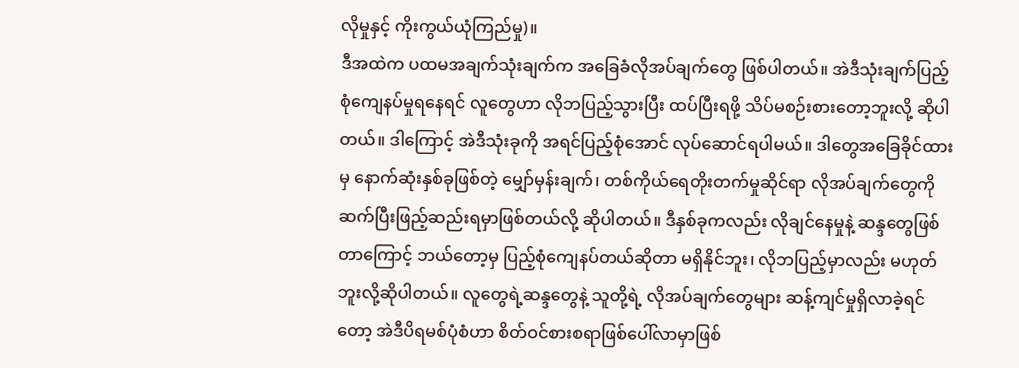လိုမှုနှင့် ကိုးကွယ်ယုံကြည်မှု)။
ဒီအထဲက ပထမအချက်သုံးချက်က အခြေခံလိုအပ်ချက်တွေ ဖြစ်ပါတယ်။ အဲဒီသုံးချက်ပြည့်စုံကျေနပ်မှုရနေရင် လူတွေဟာ လိုဘပြည့်သွားပြီး ထပ်ပြီးရဖို့ သိပ်မစဉ်းစားတော့ဘူးလို့ ဆိုပါတယ်။ ဒါကြောင့် အဲဒီသုံးခုကို အရင်ပြည့်စုံအောင် လုပ်ဆောင်ရပါမယ်။ ဒါတွေအခြေခိုင်ထားမှ နောက်ဆုံးနှစ်ခုဖြစ်တဲ့ မျှော်မှန်းချက်၊ တစ်ကိုယ်ရေတိုးတက်မှုဆိုင်ရာ လိုအပ်ချက်တွေကို ဆက်ပြီးဖြည့်ဆည်းရမှာဖြစ်တယ်လို့ ဆိုပါတယ်။ ဒီနှစ်ခုကလည်း လိုချင်နေမှုနဲ့ ဆန္ဒတွေဖြစ်တာကြောင့် ဘယ်တော့မှ ပြည့်စုံကျေနပ်တယ်ဆိုတာ မရှိနိုင်ဘူး၊ လိုဘပြည့်မှာလည်း မဟုတ်ဘူးလို့ဆိုပါတယ်။ လူတွေရဲ့ဆန္ဒတွေနဲ့ သူတို့ရဲ့ လိုအပ်ချက်တွေများ ဆန့်ကျင်မှုရှိလာခဲ့ရင်တော့ အဲဒီပိရမစ်ပုံစံဟာ စိတ်ဝင်စားစရာဖြစ်ပေါ်လာမှာဖြစ်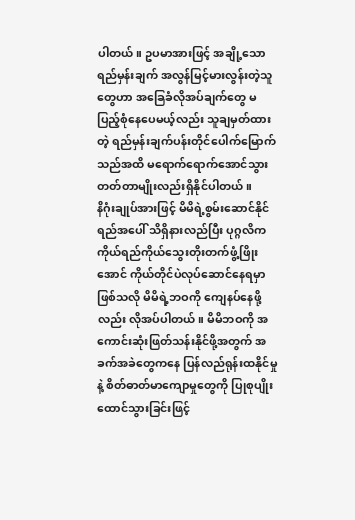ပါတယ်။ ဥပမာအားဖြင့် အချို့သောရည်မှန်းချက် အလွန်မြင့်မားလွန်းတဲ့သူတွေဟာ အခြေခံလိုအပ်ချက်တွေ မပြည့်စုံနေပေမယ့်လည်း သူချမှတ်ထားတဲ့ ရည်မှန်းချက်ပန်းတိုင်ပေါက်မြောက်သည်အထိ မရောက်ရောက်အောင်သွား တတ်တာမျိုးလည်းရှိနိုင်ပါတယ်။
နိဂုံးချုပ်အားဖြင့် မိမိရဲ့စွမ်းဆောင်နိုင်ရည်အပေါ် သိရှိနားလည်ပြီး ပုဂ္ဂလိကကိုယ်ရည်ကိုယ်သွေးတိုးတက်ဖွံ့ဖြိုးအောင် ကိုယ်တိုင်ပဲလုပ်ဆောင်နေရမှာဖြစ်သလို မိမိရဲ့ဘဝကို ကျေနပ်နေဖို့လည်း လိုအပ်ပါတယ်။ မိမိဘဝကို အကောင်းဆုံးဖြတ်သန်းနိုင်ဖို့အတွက် အခက်အခဲတွေကနေ ပြန်လည်ရုန်းထနိုင်မှုနဲ့ စိတ်ဓာတ်မာကျောမှုတွေကို ပြုစုပျိုးထောင်သွားခြင်းဖြင့်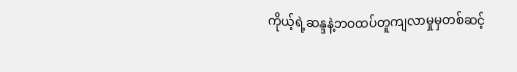ကိုယ့်ရဲ့ဆန္ဒနဲ့ဘဝထပ်တူကျလာမှုမှတစ်ဆင့်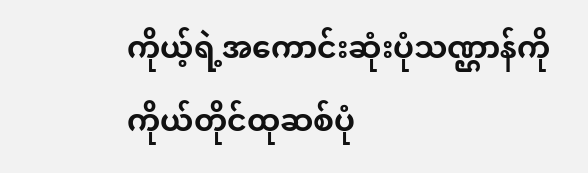ကိုယ့်ရဲ့အကောင်းဆုံးပုံသဏ္ဌာန်ကို ကိုယ်တိုင်ထုဆစ်ပုံ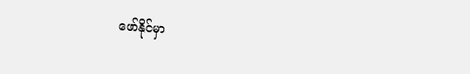ဖော်နိုင်မှာ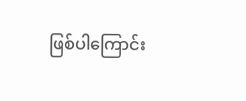ဖြစ်ပါကြောင်း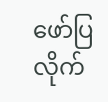ဖော်ပြလိုက်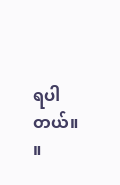ရပါတယ်။ ။